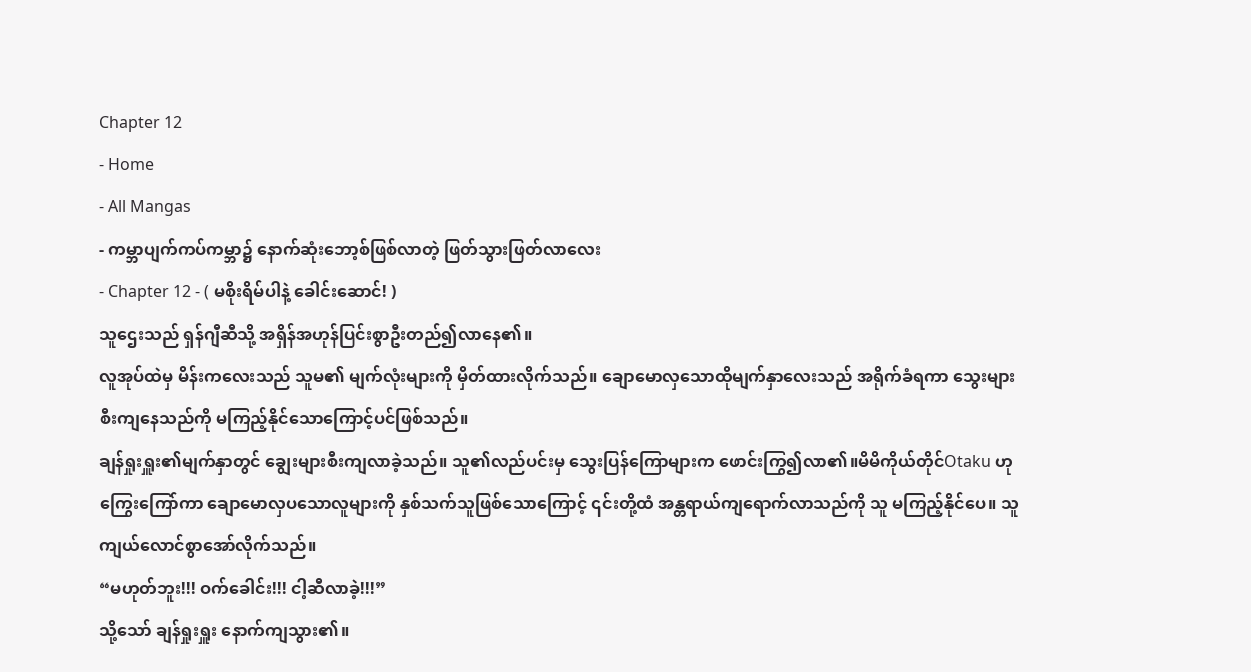Chapter 12
- Home
- All Mangas
- ကမ္ဘာပျက်ကပ်ကမ္ဘာ၌ နောက်ဆုံးဘော့စ်ဖြစ်လာတဲ့ ဖြတ်သွားဖြတ်လာလေး
- Chapter 12 - ( မစိုးရိမ်ပါနဲ့ ခေါင်းဆောင်! )
သူဌေးသည် ရှန်ဂျီဆီသို့ အရှိန်အဟုန်ပြင်းစွာဦးတည်၍လာနေ၏။
လူအုပ်ထဲမှ မိန်းကလေးသည် သူမ၏ မျက်လုံးများကို မှိတ်ထားလိုက်သည်။ ချောမောလှသောထိုမျက်နှာလေးသည် အရိုက်ခံရကာ သွေးများ စီးကျနေသည်ကို မကြည့်နိုင်သောကြောင့်ပင်ဖြစ်သည်။
ချန်ရှုးရှူး၏မျက်နှာတွင် ချွေးများစီးကျလာခဲ့သည်။ သူ၏လည်ပင်းမှ သွေးပြန်ကြောများက ဖောင်းကြွ၍လာ၏။မိမိကိုယ်တိုင်Otaku ဟုကြွေးကြော်ကာ ချောမောလှပသောလူများကို နှစ်သက်သူဖြစ်သောကြောင့် ၎င်းတို့ထံ အန္တရာယ်ကျရောက်လာသည်ကို သူ မကြည့်နိုင်ပေ။ သူ ကျယ်လောင်စွာအော်လိုက်သည်။
“မဟုတ်ဘူး!!! ဝက်ခေါင်း!!! ငါ့ဆီလာခဲ့!!!”
သို့သော် ချန်ရှုးရှူး နောက်ကျသွား၏။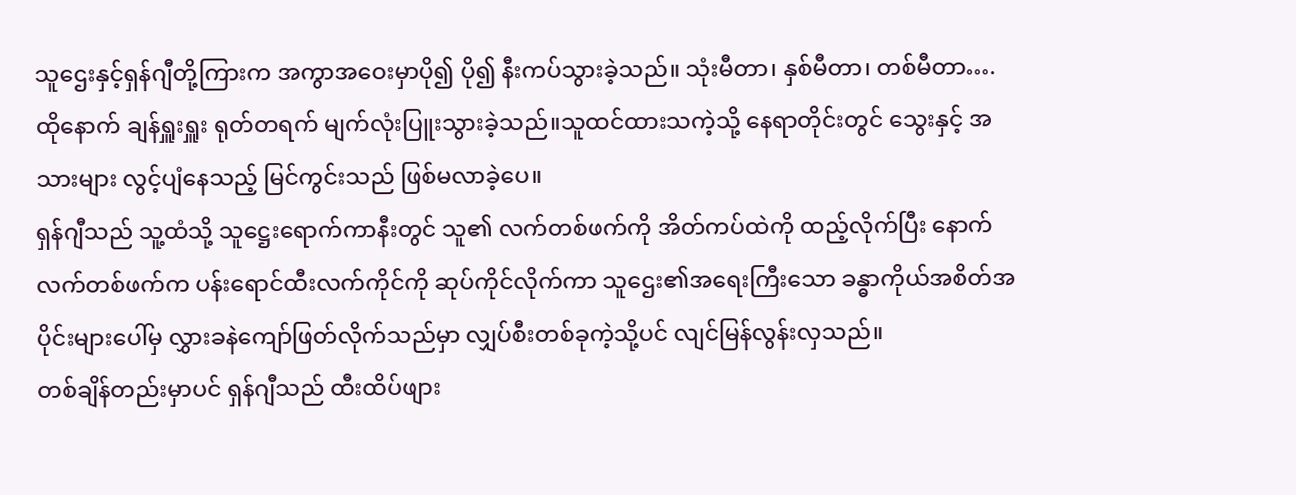သူဌေးနှင့်ရှန်ဂျီတို့ကြားက အကွာအဝေးမှာပို၍ ပို၍ နီးကပ်သွားခဲ့သည်။ သုံးမီတာ၊ နှစ်မီတာ၊ တစ်မီတာ….
ထိုနောက် ချန်ရှူးရှူး ရုတ်တရက် မျက်လုံးပြူးသွားခဲ့သည်။သူထင်ထားသကဲ့သို့ နေရာတိုင်းတွင် သွေးနှင့် အသားများ လွင့်ပျံနေသည့် မြင်ကွင်းသည် ဖြစ်မလာခဲ့ပေ။
ရှန်ဂျီသည် သူ့ထံသို့ သူဋ္ဌေးရောက်ကာနီးတွင် သူ၏ လက်တစ်ဖက်ကို အိတ်ကပ်ထဲကို ထည့်လိုက်ပြီး နောက်လက်တစ်ဖက်က ပန်းရောင်ထီးလက်ကိုင်ကို ဆုပ်ကိုင်လိုက်ကာ သူဌေး၏အရေးကြီးသော ခန္ဓာကိုယ်အစိတ်အပိုင်းများပေါ်မှ လွှားခနဲကျော်ဖြတ်လိုက်သည်မှာ လျှပ်စီးတစ်ခုကဲ့သို့ပင် လျင်မြန်လွန်းလှသည်။
တစ်ချိန်တည်းမှာပင် ရှန်ဂျီသည် ထီးထိပ်ဖျား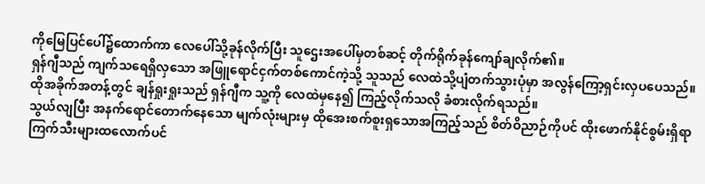ကိုမြေပြင်ပေါ်၌ထောက်ကာ လေပေါ်သို့ခုန်လိုက်ပြီး သူဌေးအပေါ်မှတစ်ဆင့် တိုက်ရိုက်ခုန်ကျော်ချလိုက်၏။
ရှန်ဂျီသည် ကျက်သရေရှိလှသော အဖြူရောင်ငှက်တစ်ကောင်ကဲ့သို့ သူသည် လေထဲသို့ပျံတက်သွားပုံမှာ အလွန်ကြော့ရှင်းလှပပေသည်။
ထိုအခိုက်အတန့်တွင် ချန်ရှုးရှုးသည် ရှန်ဂျီက သူ့ကို လေထဲမှနေ၍ ကြည့်လိုက်သလို ခံစားလိုက်ရသည်။
သွယ်လျပြီး အနက်ရောင်တောက်နေသော မျက်လုံးများမှ ထိုအေးစက်စူးရှသောအကြည့်သည် စိတ်ဝိညာဉ်ကိုပင် ထိုးဖောက်နိုင်စွမ်းရှိရာ ကြက်သီးများထလောက်ပင်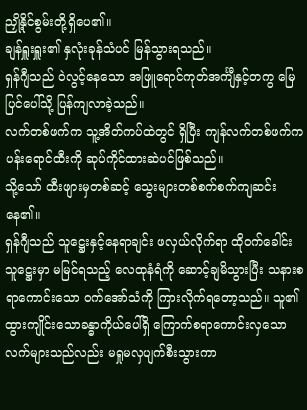ညှို့နိုင်စွမ်းတို့ရှိပေ၏။
ချန်ရှူးရှူး၏ နှလုံးခုန်သံပင် မြန်သွားရသည်။
ရှန်ဂျီသည် ဝဲလွင့်နေသော အဖြူရောင်ကုတ်အင်္ကျီနှင့်တကွ မြေပြင်ပေါ်သို့ ပြန်ကျလာခဲ့သည်။
လက်တစ်ဖက်က သူ့အိတ်ကပ်ထဲတွင် ရှိပြီး ကျန်လက်တစ်ဖက်က ပန်းရောင်ထီးကို ဆုပ်ကိုင်ထားဆဲပင်ဖြစ်သည်။
သို့သော် ထီးဖျားမှတစ်ဆင့် သွေးများတစ်စက်စက်ကျဆင်းနေ၏။
ရှန်ဂျီသည် သူဋ္ဌေးနှင့်နေရာချင်း ဖလှယ်လိုက်ရာ ထိုဝက်ခေါင်းသူဋ္ဌေးမှာ မမြင်ရသည့် လေထုနံရံကို ဆောင့်ချမိသွားပြီး သနားစရာကောင်းသော ဝက်အော်သံကို ကြားလိုက်ရတော့သည်။ သူ၏ ထွားကျိုင်းသောခန္ဓာကိုယ်ပေါ်ရှိ ကြောက်စရာကောင်းလှသော လက်များသည်လည်း မရှုမလှပျက်စီးသွားကာ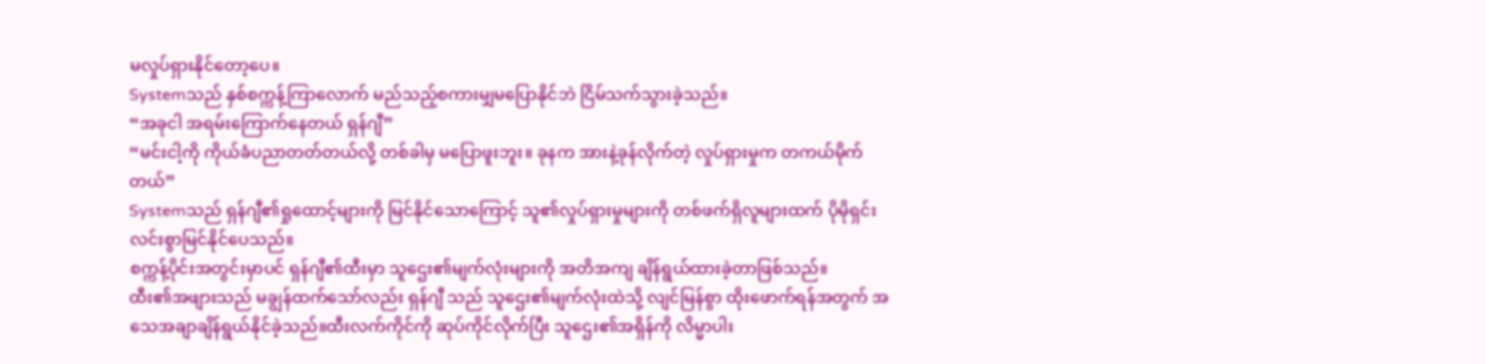မလှုပ်ရှားနိုင်တော့ပေ။
Systemသည် နှစ်စက္ကန့်ကြာလောက် မည်သည့်စကားမျှမပြောနိုင်ဘဲ ငြိမ်သက်သွားခဲ့သည်။
“အခုငါ အရမ်းကြောက်နေတယ် ရှန်ဂျီ”
“မင်းငါ့ကို ကိုယ်ခံပညာတတ်တယ်လို့ တစ်ခါမှ မပြောဖူးဘူး။ ခုနက အားနဲ့ခုန်လိုက်တဲ့ လှုပ်ရှားမှုက တကယ်မိုက်တယ်”
Systemသည် ရှန်ဂျီ၏ရှုထောင့်များကို မြင်နိုင်သောကြောင့် သူ၏လှုပ်ရှားမှုများကို တစ်ဖက်ရှိလူများထက် ပိုမိုရှင်းလင်းစွာမြင်နိုင်ပေသည်။
စက္ကန့်ပိုင်းအတွင်းမှာပင် ရှန်ဂျီ၏ထီးမှာ သူဌေး၏မျက်လုံးများကို အတိအကျ ချိန်ရွယ်ထားခဲ့တာဖြစ်သည်။
ထီး၏အဖျားသည် မချွန်ထက်သော်လည်း ရှန်ဂျီ သည် သူဌေး၏မျက်လုံးထဲသို့ လျင်မြန်စွာ ထိုးဖောက်ရန်အတွက် အသေအချာချိန်ရွယ်နိုင်ခဲ့သည်။ထီးလက်ကိုင်ကို ဆုပ်ကိုင်လိုက်ပြီး သူဌေး၏အရှိန်ကို လိမ္မာပါး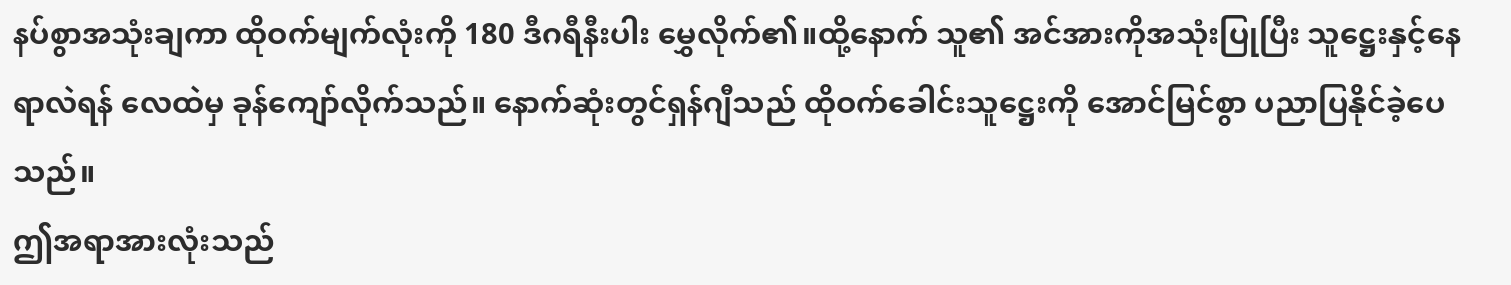နပ်စွာအသုံးချကာ ထိုဝက်မျက်လုံးကို 180 ဒီဂရီနီးပါး မွှေလိုက်၏။ထို့နောက် သူ၏ အင်အားကိုအသုံးပြုပြီး သူဋ္ဌေးနှင့်နေရာလဲရန် လေထဲမှ ခုန်ကျော်လိုက်သည်။ နောက်ဆုံးတွင်ရှန်ဂျီသည် ထိုဝက်ခေါင်းသူဋ္ဌေးကို အောင်မြင်စွာ ပညာပြနိုင်ခဲ့ပေသည်။
ဤအရာအားလုံးသည်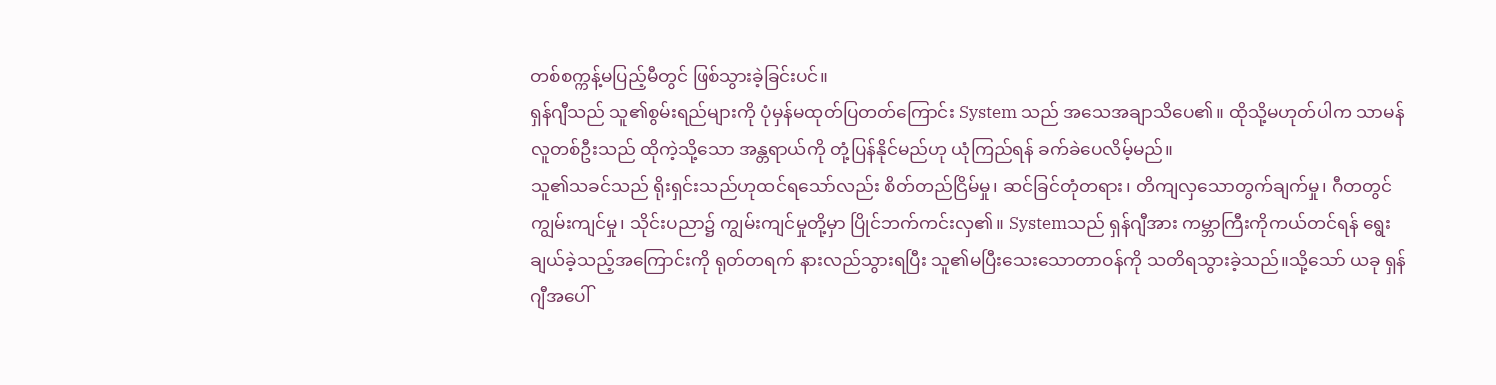တစ်စက္ကန့်မပြည့်မီတွင် ဖြစ်သွားခဲ့ခြင်းပင်။
ရှန်ဂျီသည် သူ၏စွမ်းရည်များကို ပုံမှန်မထုတ်ပြတတ်ကြောင်း System သည် အသေအချာသိပေ၏။ ထိုသို့မဟုတ်ပါက သာမန်လူတစ်ဦးသည် ထိုကဲ့သို့သော အန္တရာယ်ကို တုံ့ပြန်နိုင်မည်ဟု ယုံကြည်ရန် ခက်ခဲပေလိမ့်မည်။
သူ၏သခင်သည် ရိုးရှင်းသည်ဟုထင်ရသော်လည်း စိတ်တည်ငြိမ်မှု၊ ဆင်ခြင်တုံတရား၊ တိကျလှသောတွက်ချက်မှု၊ ဂီတတွင် ကျွမ်းကျင်မှု၊ သိုင်းပညာ၌ ကျွမ်းကျင်မှုတို့မှာ ပြိုင်ဘက်ကင်းလှ၏။ Systemသည် ရှန်ဂျီအား ကမ္ဘာကြီးကိုကယ်တင်ရန် ရွေးချယ်ခဲ့သည့်အကြောင်းကို ရုတ်တရက် နားလည်သွားရပြီး သူ၏မပြီးသေးသောတာဝန်ကို သတိရသွားခဲ့သည်။သို့သော် ယခု ရှန်ဂျီအပေါ်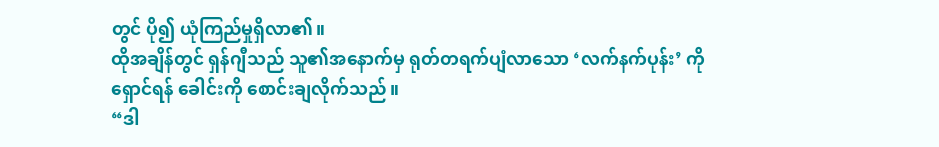တွင် ပို၍ ယုံကြည်မှုရှိလာ၏။
ထိုအချိန်တွင် ရှန်ဂျီသည် သူ၏အနောက်မှ ရုတ်တရက်ပျံလာသော ‘လက်နက်ပုန်း’ ကို ရှောင်ရန် ခေါင်းကို စောင်းချလိုက်သည်။
“ဒါ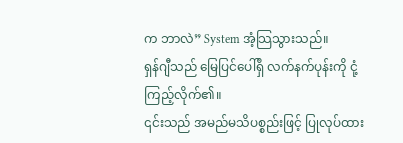က ဘာလဲ” System အံ့သြသွားသည်။
ရှန်ဂျီသည် မြေပြင်ပေါ်ရှိ လက်နက်ပုန်းကို ငုံ့ကြည့်လိုက်၏။
၎င်းသည် အမည်မသိပစ္စည်းဖြင့် ပြုလုပ်ထား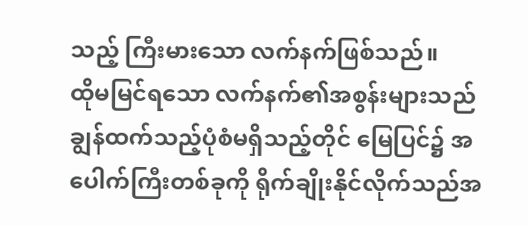သည့် ကြီးမားသော လက်နက်ဖြစ်သည်။
ထိုမမြင်ရသော လက်နက်၏အစွန်းများသည် ချွန်ထက်သည့်ပုံစံမရှိသည့်တိုင် မြေပြင်၌ အပေါက်ကြီးတစ်ခုကို ရိုက်ချိုးနိုင်လိုက်သည်အ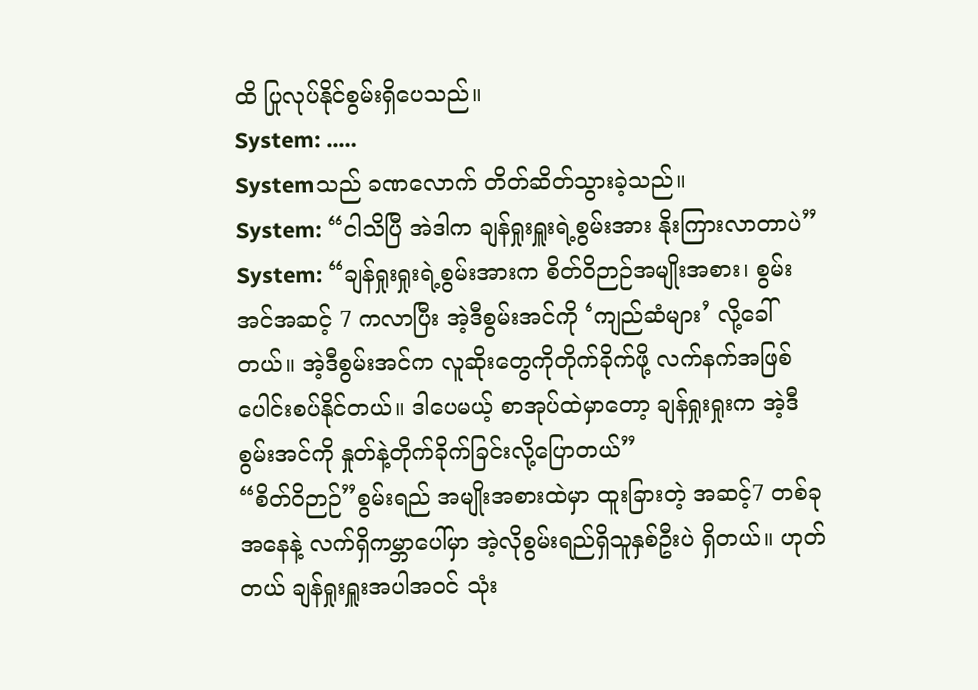ထိ ပြုလုပ်နိုင်စွမ်းရှိပေသည်။
System: ..…
Systemသည် ခဏလောက် တိတ်ဆိတ်သွားခဲ့သည်။
System: “ငါသိပြီ အဲဒါက ချန်ရှုးရှူးရဲ့စွမ်းအား နိုးကြားလာတာပဲ”
System: “ချန်ရှုးရှုးရဲ့စွမ်းအားက စိတ်ဝိဉာဉ်အမျိုးအစား၊ စွမ်းအင်အဆင့် 7 ကလာပြီး အဲ့ဒီစွမ်းအင်ကို ‘ကျည်ဆံများ’ လို့ခေါ်တယ်။ အဲ့ဒီစွမ်းအင်က လူဆိုးတွေကိုတိုက်ခိုက်ဖို့ လက်နက်အဖြစ် ပေါင်းစပ်နိုင်တယ်။ ဒါပေမယ့် စာအုပ်ထဲမှာတော့ ချန်ရှုးရှုးက အဲ့ဒီစွမ်းအင်ကို နှုတ်နဲ့တိုက်ခိုက်ခြင်းလို့ပြောတယ်”
“စိတ်ဝိဉာဉ်”စွမ်းရည် အမျိုးအစားထဲမှာ ထူးခြားတဲ့ အဆင့်7 တစ်ခုအနေနဲ့ လက်ရှိကမ္ဘာပေါ်မှာ အဲ့လိုစွမ်းရည်ရှိသူနှစ်ဦးပဲ ရှိတယ်။ ဟုတ်တယ် ချန်ရှုးရှူးအပါအဝင် သုံး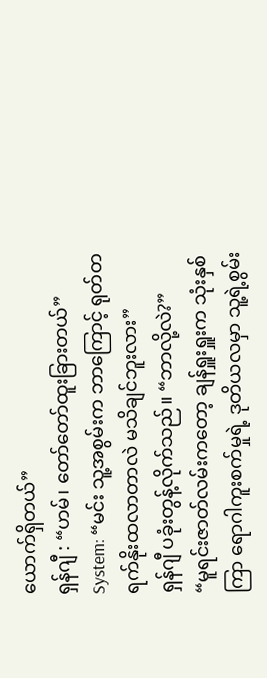ယောက်ရှိတယ်”
ရှန်ဂျီ : “ဟမ်၊ တော်တော်ထူးခြားတယ်”
System: “မင်း သူ့အစွမ်းက ဘာကြောင့် ရုတ်တရက်နိုးထလာတာလဲ မသိချင်ဘူးလား”
ရှန်ဂျီ ပခုံးတွန့်လိုက်သည်။ “ဘာလို့လဲ?”
“မူရင်းဇာတ်လမ်းကတော့ ချန်ရှူးရှူးက သုံးနှစ်ကြာ ရောဂါကူးစက်မှုရဲ့ ဒုတိယလမှာ သူ့ရဲ့စွမ်း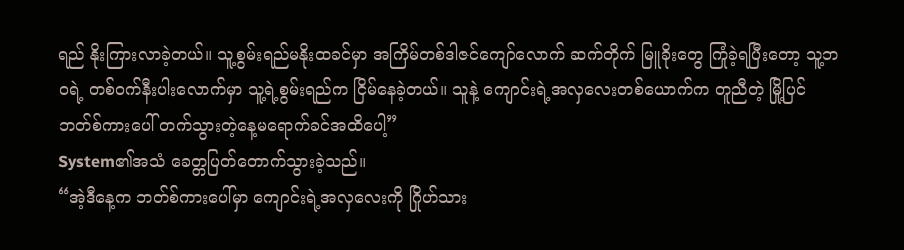ရည် နိုးကြားလာခဲ့တယ်။ သူ့စွမ်းရည်မနိုးထခင်မှာ အကြိမ်တစ်ဒါဇင်ကျော်လောက် ဆက်တိုက် မြူခိုးတွေ ကြုံခဲ့ရပြီးတော့ သူ့ဘဝရဲ့ တစ်ဝက်နီးပါးလောက်မှာ သူ့ရဲ့စွမ်းရည်က ငြိမ်နေခဲ့တယ်။ သူနဲ့ ကျောင်းရဲ့အလှလေးတစ်ယောက်က တူညီတဲ့ မြို့ပြင်ဘတ်စ်ကားပေါ် တက်သွားတဲ့နေ့မရောက်ခင်အထိပေါ့”
System၏အသံ ခေတ္တပြတ်တောက်သွားခဲ့သည်။
“အဲ့ဒီနေ့က ဘတ်စ်ကားပေါ်မှာ ကျောင်းရဲ့အလှလေးကို ဂြိုဟ်သား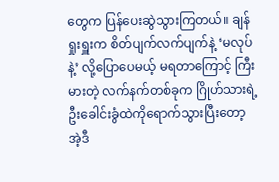တွေက ပြန်ပေးဆွဲသွားကြတယ်။ ချန်ရှုးရှူးက စိတ်ပျက်လက်ပျက်နဲ့ ‘မလုပ်နဲ့’ လို့ပြောပေမယ့် မရတာကြောင့် ကြီးမားတဲ့ လက်နက်တစ်ခုက ဂြိုဟ်သားရဲ့ဦးခေါင်းခွံထဲကိုရောက်သွားပြီးတော့ အဲ့ဒီ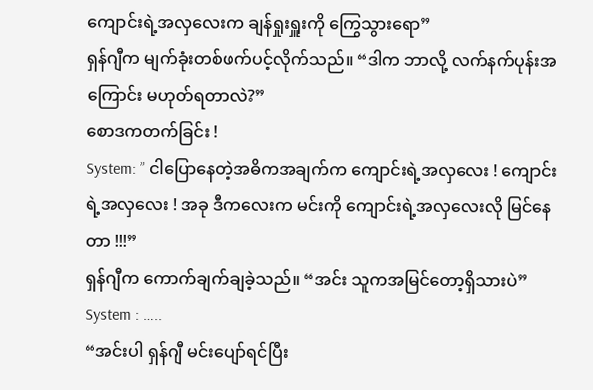ကျောင်းရဲ့အလှလေးက ချန်ရှုးရှူးကို ကြွေသွားရော”
ရှန်ဂျီက မျက်ခုံးတစ်ဖက်ပင့်လိုက်သည်။ “ဒါက ဘာလို့ လက်နက်ပုန်းအကြောင်း မဟုတ်ရတာလဲ?”
စောဒကတက်ခြင်း !
System: ” ငါပြောနေတဲ့အဓိကအချက်က ကျောင်းရဲ့အလှလေး ! ကျောင်းရဲ့အလှလေး ! အခု ဒီကလေးက မင်းကို ကျောင်းရဲ့အလှလေးလို မြင်နေတာ !!!”
ရှန်ဂျီက ကောက်ချက်ချခဲ့သည်။ “အင်း သူကအမြင်တော့ရှိသားပဲ”
System : …..
“အင်းပါ ရှန်ဂျီ မင်းပျော်ရင်ပြီး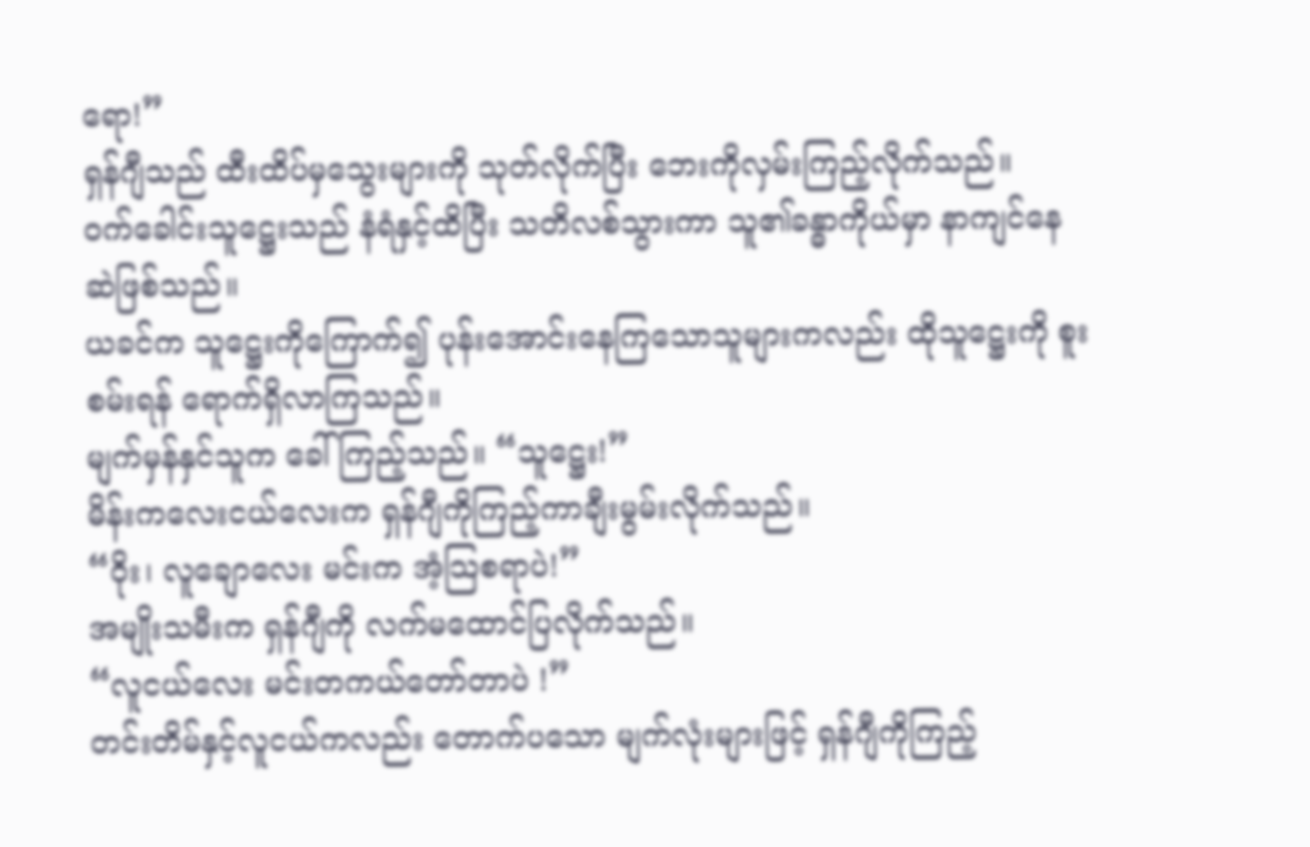ရော!”
ရှန်ဂျီသည် ထီးထိပ်မှသွေးများကို သုတ်လိုက်ပြီး ဘေးကိုလှမ်းကြည့်လိုက်သည်။
ဝက်ခေါင်းသူဋ္ဌေးသည် နံရံနှင့်ထိပြီး သတိလစ်သွားကာ သူ၏ခန္ဓာကိုယ်မှာ နာကျင်နေဆဲဖြစ်သည်။
ယခင်က သူဋ္ဌေးကိုကြောက်၍ ပုန်းအောင်းနေကြသောသူများကလည်း ထိုသူဋ္ဌေးကို စူးစမ်းရန် ရောက်ရှိလာကြသည်။
မျက်မှန်နှင်သူက ခေါ်ကြည့်သည်။ “သူဋ္ဌေး!”
မိန်းကလေးငယ်လေးက ရှန်ဂျီကိုကြည့်ကာချီးမွမ်းလိုက်သည်။
“ဝိုး၊ လူချောလေး မင်းက အံ့သြစရာပဲ!”
အမျိုးသမီးက ရှန်ဂျီကို လက်မထောင်ပြလိုက်သည်။
“လူငယ်လေး မင်းတကယ်တော်တာပဲ !”
တင်းတိမ်နှင့်လူငယ်ကလည်း တောက်ပသော မျက်လုံးများဖြင့် ရှန်ဂျီကိုကြည့်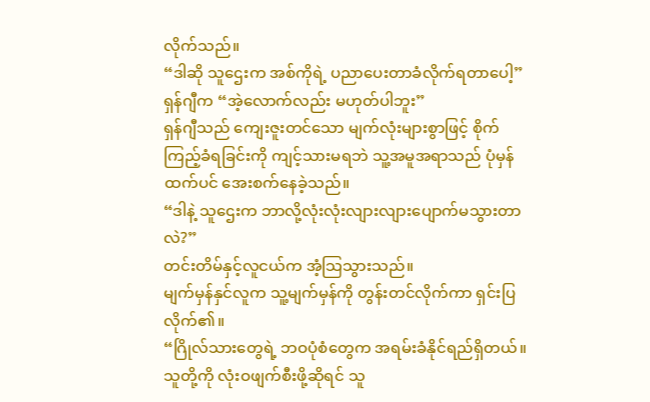လိုက်သည်။
“ဒါဆို သူဌေးက အစ်ကိုရဲ့ ပညာပေးတာခံလိုက်ရတာပေါ့”
ရှန်ဂျီက “အဲ့လောက်လည်း မဟုတ်ပါဘူး”
ရှန်ဂျီသည် ကျေးဇူးတင်သော မျက်လုံးများစွာဖြင့် စိုက်ကြည့်ခံရခြင်းကို ကျင့်သားမရဘဲ သူ့အမူအရာသည် ပုံမှန်ထက်ပင် အေးစက်နေခဲ့သည်။
“ဒါနဲ့ သူဌေးက ဘာလို့လုံးလုံးလျားလျားပျောက်မသွားတာလဲ?”
တင်းတိမ်နှင့်လူငယ်က အံ့သြသွားသည်။
မျက်မှန်နှင်လူက သူ့မျက်မှန်ကို တွန်းတင်လိုက်ကာ ရှင်းပြလိုက်၏။
“ဂြိုလ်သားတွေရဲ့ ဘဝပုံစံတွေက အရမ်းခံနိုင်ရည်ရှိတယ်။ သူတို့ကို လုံးဝဖျက်စီးဖို့ဆိုရင် သူ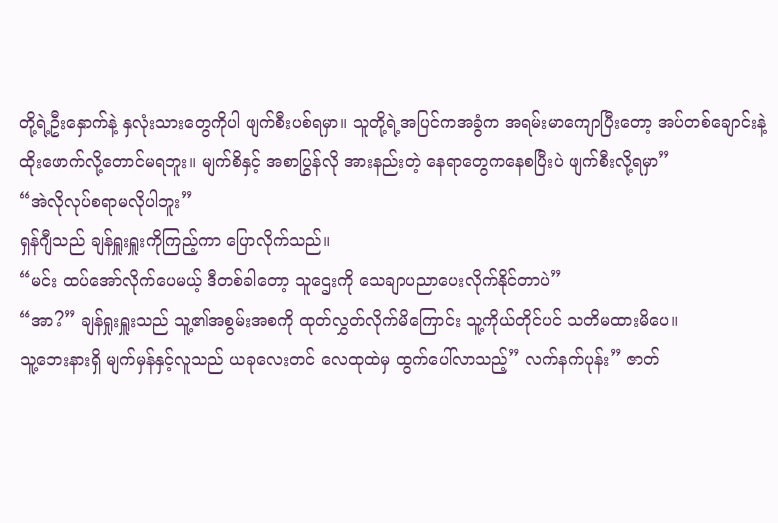တို့ရဲ့ဦးနှောက်နဲ့ နှလုံးသားတွေကိုပါ ဖျက်စီးပစ်ရမှာ။ သူတို့ရဲ့အပြင်ကအခွံက အရမ်းမာကျောပြီးတော့ အပ်တစ်ချောင်းနဲ့ ထိုးဖောက်လို့တောင်မရဘူး။ မျက်စိနှင့် အစာပြွန်လို အားနည်းတဲ့ နေရာတွေကနေစပြီးပဲ ဖျက်စီးလို့ရမှာ”
“အဲလိုလုပ်စရာမလိုပါဘူး”
ရှန်ဂျီသည် ချန်ရှူးရှူးကိုကြည့်ကာ ပြောလိုက်သည်။
“မင်း ထပ်အော်လိုက်ပေမယ့် ဒီတစ်ခါတော့ သူဌေးကို သေချာပညာပေးလိုက်နိုင်တာပဲ”
“အာ?” ချန်ရှုးရှူးသည် သူ့၏အစွမ်းအစကို ထုတ်လွှတ်လိုက်မိကြောင်း သူ့ကိုယ်တိုင်ပင် သတိမထားမိပေ။
သူ့ဘေးနားရှိ မျက်မှန်နှင့်လူသည် ယခုလေးတင် လေထုထဲမှ ထွက်ပေါ်လာသည့်” လက်နက်ပုန်း” ဇာတ်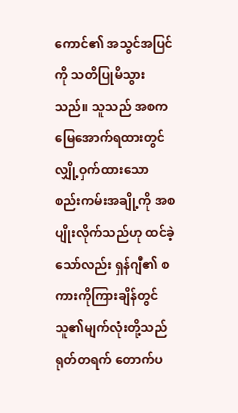ကောင်၏ အသွင်အပြင်ကို သတိပြုမိသွားသည်။ သူသည် အစက မြေအောက်ရထားတွင် လျှို့ဝှက်ထားသော စည်းကမ်းအချို့ကို အစပျိုးလိုက်သည်ဟု ထင်ခဲ့သော်လည်း ရှန်ဂျီ၏ စကားကိုကြားချိန်တွင် သူ၏မျက်လုံးတို့သည် ရုတ်တရက် တောက်ပ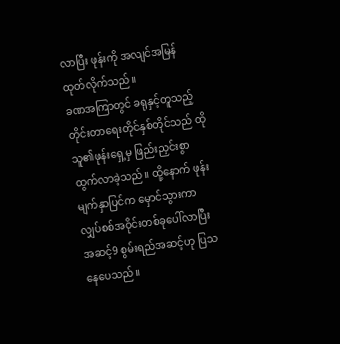လာပြီး ဖုန်းကို အလျင်အမြန် ထုတ်လိုက်သည်။
ခဏအကြာတွင် ခရုနှင့်တူသည့် တိုင်းတာရေးတိုင်နှစ်တိုင်သည် ထိုသူ၏ဖုန်းရှေ့မှ ဖြည်းညှင်းစွာ ထွက်လာခဲ့သည်။ ထို့နောက် ဖုန်းမျက်နှာပြင်က မှောင်သွားကာ လျှပ်စစ်အဝိုင်းတစ်ခုပေါ်လာပြီး အဆင့်9 စွမ်းရည်အဆင့်ဟု ပြသနေပေသည်။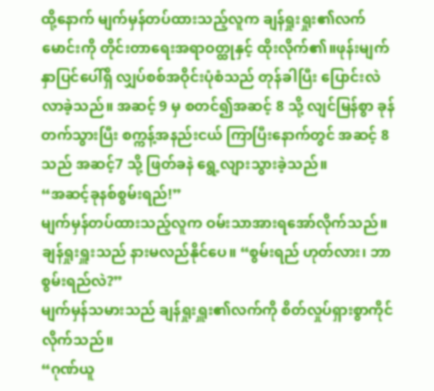ထို့နောက် မျက်မှန်တပ်ထားသည့်လူက ချန်ရှုးရှုး၏လက်မောင်းကို တိုင်းတာရေးအရာဝတ္ထုနှင့် ထိုးလိုက်၏။ဖုန်းမျက်နှာပြင်ပေါ်ရှိ လျှပ်စစ်အဝိုင်းပုံစံသည် တုန်ခါပြီး ပြောင်းလဲလာခဲ့သည်။ အဆင့် 9 မှ စတင်၍အဆင့် 8 သို့ လျင်မြန်စွာ ခုန်တက်သွားပြီး စက္ကန့်အနည်းငယ် ကြာပြီးနောက်တွင် အဆင့် 8 သည် အဆင့်7 သို့ ဖြတ်ခနဲ ရွေ့လျားသွားခဲ့သည်။
“အဆင့်ခုနစ်စွမ်းရည်!”
မျက်မှန်တပ်ထားသည့်လူက ဝမ်းသာအားရအော်လိုက်သည်။
ချန်ရှုးရှူးသည် နားမလည်နိုင်ပေ။ “စွမ်းရည် ဟုတ်လား၊ ဘာစွမ်းရည်လဲ?”
မျက်မှန်သမားသည် ချန်ရှုးရှူး၏လက်ကို စိတ်လှုပ်ရှားစွာကိုင်လိုက်သည်။
“ဂုဏ်ယူ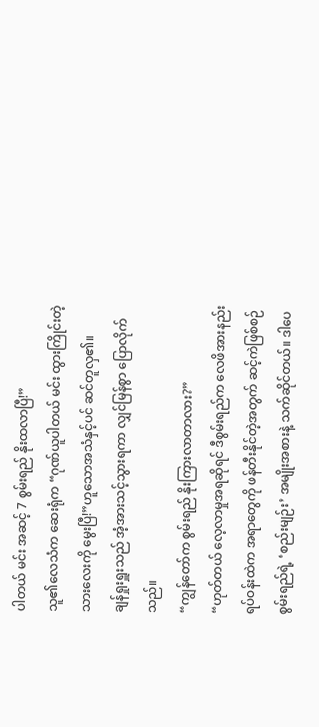ပါတယ် မင်း အဆင့် 7 စွမ်းရည် နိုးထလာပြီ!”
သူ၏လေသံက ဆေးရုံက “ဂုဏ်ယူပါတယ် မင်း ထွားကြိုင်းတဲ့ သားလေးကို မွေးပြီ!”ဟူသောအသံနှင့်ပင် ဆင်တူလှ၏။
ချန်ရှုးရှူးသည် အံ့အားသင့်သွားရကာ လျှင်မြန်စွာ ပြောလိုက်သည်။
“ကျွန်တော်က စွမ်းရည် နိုးကြားလာတာလား?”
“ဟုတ်တယ် လေ့လာမှုအရဆိုရင် ဒီစွမ်းရည်က လေဖိအားနည်းရပ်ဝန်းထဲက အရာတွေကို ဖန်တီးနိုင်တဲ့အတွက် ဆင့်ကဲဖြစ်စဉ်စွမ်းရည်ရဲ့ ‘စည်းမျဉ်း’ အမျိုးအစားနဲ့ သက်ဆိုင်တယ်။ ဒါပေ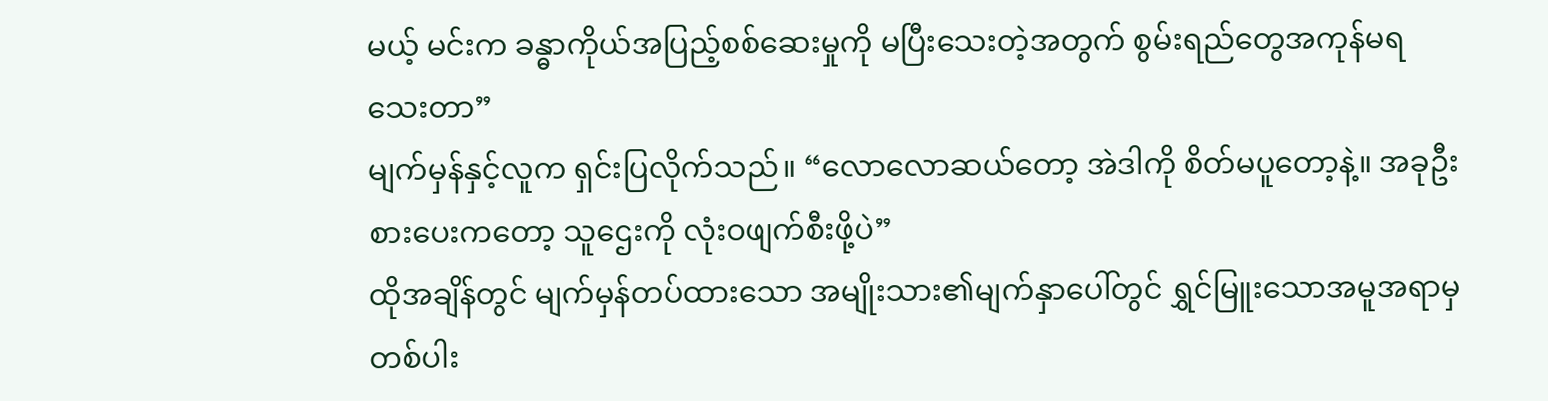မယ့် မင်းက ခန္ဓာကိုယ်အပြည့်စစ်ဆေးမှုကို မပြီးသေးတဲ့အတွက် စွမ်းရည်တွေအကုန်မရသေးတာ”
မျက်မှန်နှင့်လူက ရှင်းပြလိုက်သည်။ “လောလောဆယ်တော့ အဲဒါကို စိတ်မပူတော့နဲ့။ အခုဦးစားပေးကတော့ သူဌေးကို လုံးဝဖျက်စီးဖို့ပဲ”
ထိုအချိန်တွင် မျက်မှန်တပ်ထားသော အမျိုးသား၏မျက်နှာပေါ်တွင် ရွှင်မြူးသောအမူအရာမှတစ်ပါး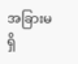အခြားမရှိ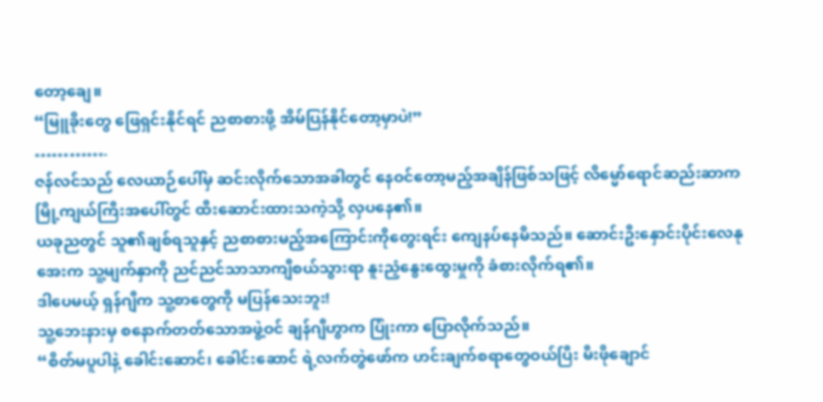တော့ချေ။
“မြူခိုးတွေ ဖြေရှင်းနိုင်ရင် ညစာစားဖို့ အိမ်ပြန်နိုင်တော့မှာပဲ!”
………….
ဇန်လင်သည် လေယာဉ်ပေါ်မှ ဆင်းလိုက်သောအခါတွင် နေဝင်တော့မည့်အချိန်ဖြစ်သဖြင့် လိမ္မော်ရောင်ဆည်းဆာက မြို့ကျယ်ကြီးအပေါ်တွင် ထီးဆောင်းထားသကဲ့သို့ လှပနေ၏။
ယခုညတွင် သူ၏ချစ်ရသူနှင့် ညစာစားမည့်အကြောင်းကိုတွေးရင်း ကျေနပ်နေမိသည်။ ဆောင်းဦးနှောင်းပိုင်းလေနုအေးက သူ့မျက်နှာကို ညင်ညင်သာသာကျီစယ်သွားရာ နူးညံ့နွေးထွေးမှုကို ခံစားလိုက်ရ၏။
ဒါပေမယ့် ရှန်ဂျီက သူ့စာတွေကို မပြန်သေးဘူး!
သူ့ဘေးနားမှ စနောက်တတ်သောအဖွဲ့ဝင် ချန်ဂျီဟွာက ပြုံးကာ ပြောလိုက်သည်။
“စိတ်မပူပါနဲ့ ခေါင်းဆောင်၊ ခေါင်းဆောင် ရဲ့လက်တွဲဖော်က ဟင်းချက်စရာတွေဝယ်ပြီး မီးဖိုချောင်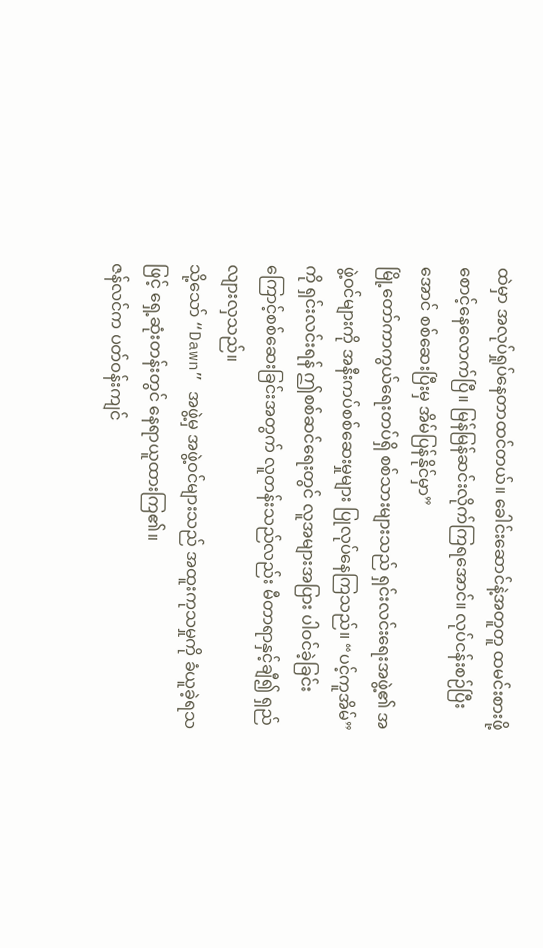ထဲမှာ အလုပ်ရှုပ်နေတာထင်တယ်။ ခေါင်းဆောင်နဲ့အတူတူ ထမင်းစားဖို့ စောင့်နေလောက်ပြီ။ မြန်မြန်ဆင်းလိုက်ကြရအောင်။ လုပ်ငန်းစဉ်ပြီးအောင် စစ်ဆေးပြီးမှ အိမ်ပြန်နိုင်မှာ”
မြို့တော်ကာကွယ်ရေးတပ်ရှိ စစ်သားများသည် ရှင်းလင်းရေးအဖွဲ့၏ အဖွဲ့ဝင်များကို အနီးကပ်စစ်ဆေးမှုများ ပြုလုပ်နေကြသည်။ “ပင့်ကူအိမ်”ကို ရှင်းလင်းရန် ဤစစ်ဆင်ရေးတွင် လူအများအပြား ပါဝင်ခဲ့ခြင်းကြောင့်စစ်ဆေးခြင်းအတွက် လူတန်းသည်လည်း မီတာရာနှင့်ချီ၍ ရှည်လျားလှသည်။
သို့သော် “Dawn” အဖွဲ့မှ အဖွဲ့ဝင်များသည် အထူးကုသမှုကို ခံယူခဲ့ရသဖြင့် ရှေ့ဆုံးတန်းတွင် နေရာယူထားကြ၏။
ဇန်လင်က ပတ်ဝန်းကျင်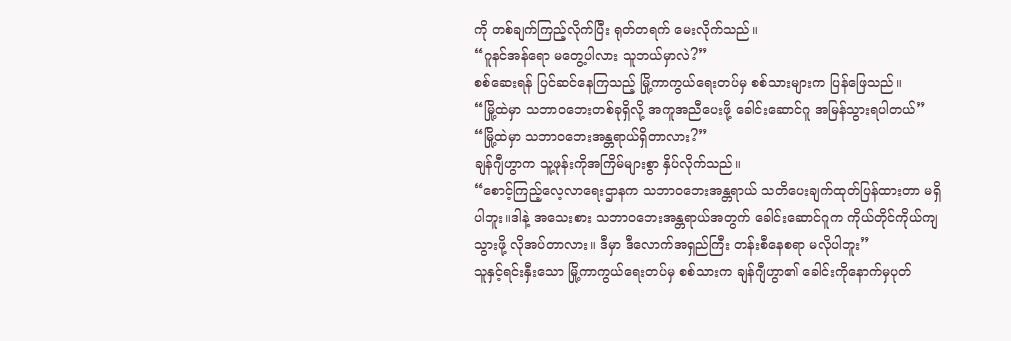ကို တစ်ချက်ကြည့်လိုက်ပြီး ရုတ်တရက် မေးလိုက်သည်။
“ဂူနင်အန်ရော မတွေ့ပါလား သူဘယ်မှာလဲ?”
စစ်ဆေးရန် ပြင်ဆင်နေကြသည့် မြို့ကာကွယ်ရေးတပ်မှ စစ်သားများက ပြန်ဖြေသည်။
“မြို့ထဲမှာ သဘာဝဘေးတစ်ခုရှိလို့ အကူအညီပေးဖို့ ခေါင်းဆောင်ဂူ အမြန်သွားရပါတယ်”
“မြို့ထဲမှာ သဘာဝဘေးအန္တရာယ်ရှိတာလား?”
ချန်ဂျီဟွာက သူ့ဖုန်းကိုအကြိမ်များစွာ နှိပ်လိုက်သည်။
“စောင့်ကြည့်လေ့လာရေးဌာနက သဘာဝဘေးအန္တရာယ် သတိပေးချက်ထုတ်ပြန်ထားတာ မရှိပါဘူး။ဒါနဲ့ အသေးစား သဘာဝဘေးအန္တရာယ်အတွက် ခေါင်းဆောင်ဂူက ကိုယ်တိုင်ကိုယ်ကျသွားဖို့ လိုအပ်တာလား။ ဒီမှာ ဒီလောက်အရှည်ကြီး တန်းစီနေစရာ မလိုပါဘူး”
သူနှင့်ရင်းနှီးသော မြို့ကာကွယ်ရေးတပ်မှ စစ်သားက ချန်ဂျီဟွာ၏ ခေါင်းကိုနောက်မှပုတ်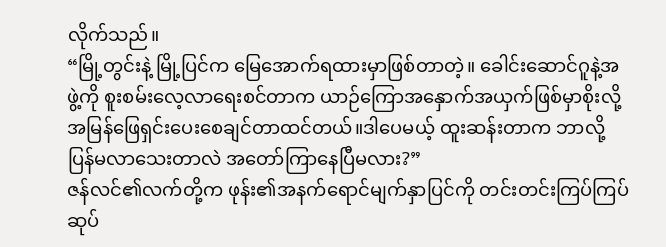လိုက်သည်။
“မြို့တွင်းနဲ့ မြို့ပြင်က မြေအောက်ရထားမှာဖြစ်တာတဲ့။ ခေါင်းဆောင်ဂူနဲ့အဖွဲ့ကို စူးစမ်းလေ့လာရေးစင်တာက ယာဉ်ကြောအနှောက်အယှက်ဖြစ်မှာစိုးလို့ အမြန်ဖြေရှင်းပေးစေချင်တာထင်တယ်။ဒါပေမယ့် ထူးဆန်းတာက ဘာလို့ပြန်မလာသေးတာလဲ အတော်ကြာနေပြီမလား?”
ဇန်လင်၏လက်တို့က ဖုန်း၏အနက်ရောင်မျက်နှာပြင်ကို တင်းတင်းကြပ်ကြပ်ဆုပ်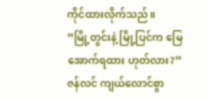ကိုင်ထားလိုက်သည်။
“မြို့တွင်းနဲ့ မြို့ပြင်က မြေအောက်ရထား ဟုတ်လား?”
ဇန်လင် ကျယ်လောင်စွာ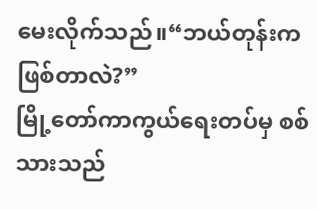မေးလိုက်သည်။“ဘယ်တုန်းက ဖြစ်တာလဲ?”
မြို့တော်ကာကွယ်ရေးတပ်မှ စစ်သားသည်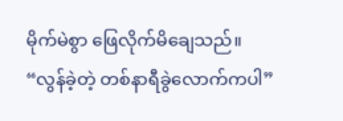မိုက်မဲစွာ ဖြေလိုက်မိချေသည်။
“လွန်ခဲ့တဲ့ တစ်နာရီခွဲလောက်ကပါ”